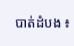បាត់ដំបង ៖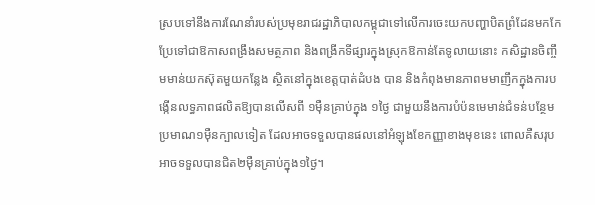ស្របទៅនឹងការណែនាំរបស់ប្រមុខរាជរដ្ឋាភិបាលកម្ពុជាទៅលើការចេះយកបញ្ហាបិតព្រំដែនមកកែប្រែទៅជាឱកាសពង្រឹងសមត្ថភាព និងពង្រីកទីផ្សារក្នុងស្រុកឱកាន់តែទូលាយនោះ កសិដ្ឋានចិញ្ចឹមមាន់យកស៊ុតមួយកន្លែង ស្ថិតនៅក្នុងខេត្តបាត់ដំបង បាន និងកំពុងមានភាពមមាញឹកក្នុងការបង្កើនលទ្ធភាពផលិតឱ្យបានលើសពី ១ម៉ឺនគ្រាប់ក្នុង ១ថ្ងៃ ជាមួយនឹងការបំប៉នមេមាន់ជំទន់បន្ថែមប្រមាណ១ម៉ឺនក្បាលទៀត ដែលអាចទទួលបានផលនៅអំឡុងខែកញ្ញាខាងមុខនេះ ពោលគឺសរុបអាចទទួលបានជិត២ម៉ឺនគ្រាប់ក្នុង១ថ្ងៃ។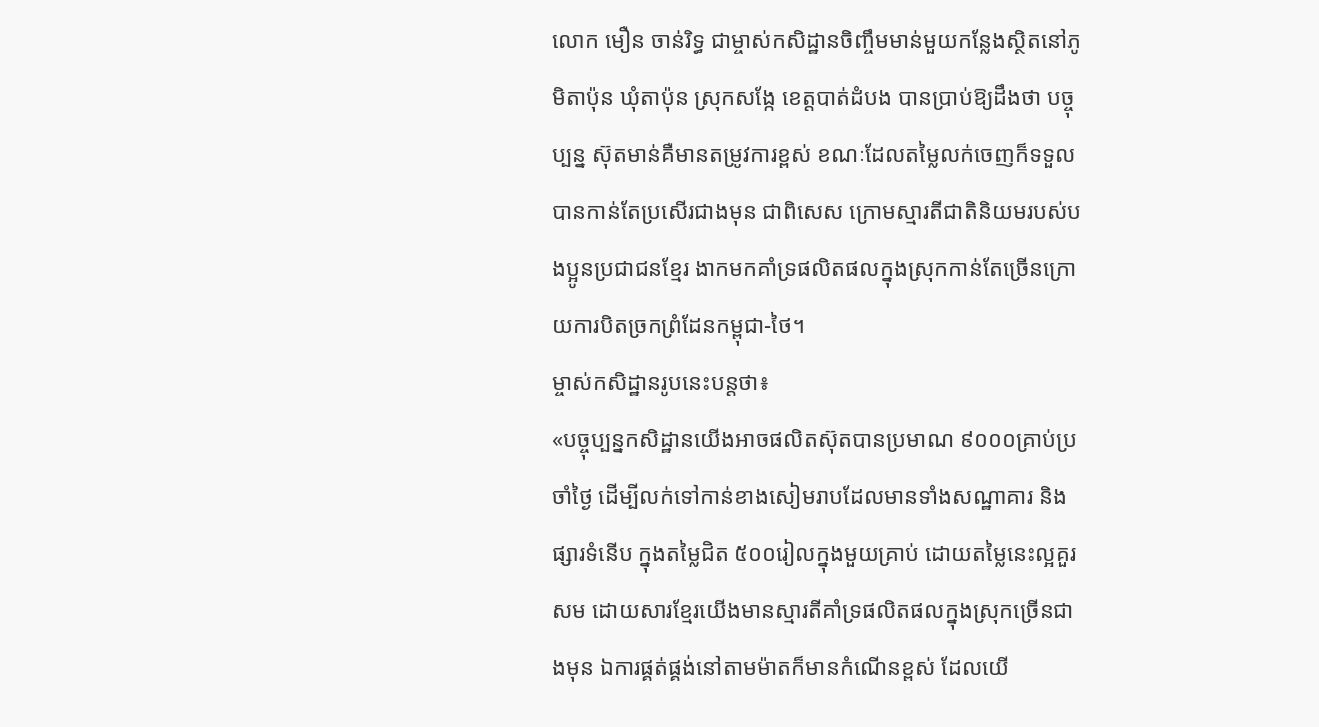លោក មឿន ចាន់រិទ្ធ ជាម្ចាស់កសិដ្ឋានចិញ្ចឹមមាន់មួយកន្លែងស្ថិតនៅភូមិតាប៉ុន ឃុំតាប៉ុន ស្រុកសង្កែ ខេត្តបាត់ដំបង បានប្រាប់ឱ្យដឹងថា បច្ចុប្បន្ន ស៊ុតមាន់គឺមានតម្រូវការខ្ពស់ ខណៈដែលតម្លៃលក់ចេញក៏ទទួលបានកាន់តែប្រសើរជាងមុន ជាពិសេស ក្រោមស្មារតីជាតិនិយមរបស់បងប្អូនប្រជាជនខ្មែរ ងាកមកគាំទ្រផលិតផលក្នុងស្រុកកាន់តែច្រើនក្រោយការបិតច្រកព្រំដែនកម្ពុជា-ថៃ។
ម្ចាស់កសិដ្ឋានរូបនេះបន្តថា៖
«បច្ចុប្បន្នកសិដ្ឋានយើងអាចផលិតស៊ុតបានប្រមាណ ៩០០០គ្រាប់ប្រចាំថ្ងៃ ដើម្បីលក់ទៅកាន់ខាងសៀមរាបដែលមានទាំងសណ្ឋាគារ និងផ្សារទំនើប ក្នុងតម្លៃជិត ៥០០រៀលក្នុងមួយគ្រាប់ ដោយតម្លៃនេះល្អគួរសម ដោយសារខ្មែរយើងមានស្មារតីគាំទ្រផលិតផលក្នុងស្រុកច្រើនជាងមុន ឯការផ្គត់ផ្គង់នៅតាមម៉ាតក៏មានកំណើនខ្ពស់ ដែលយើ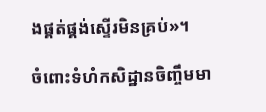ងផ្គត់ផ្គង់ស្ទើរមិនគ្រប់»។

ចំពោះទំហំកសិដ្ឋានចិញ្ចឹមមា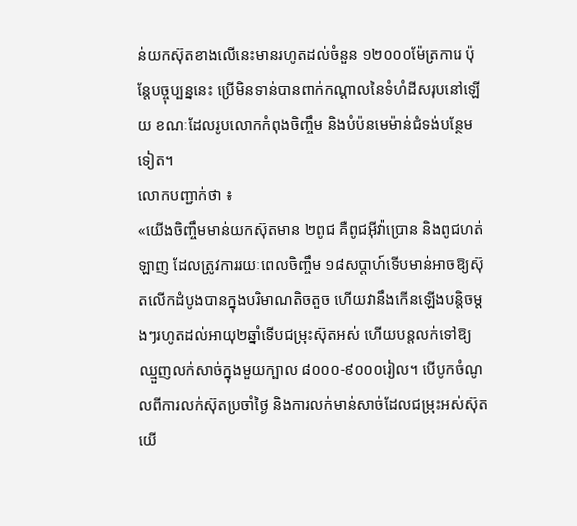ន់យកស៊ុតខាងលើនេះមានរហូតដល់ចំនួន ១២០០០ម៉ែត្រការេ ប៉ុន្តែបច្ចុប្បន្ននេះ ប្រើមិនទាន់បានពាក់កណ្ដាលនៃទំហំដីសរុបនៅឡើយ ខណៈដែលរូបលោកកំពុងចិញ្ចឹម និងបំប៉នមេម៉ាន់ជំទង់បន្ថែមទៀត។
លោកបញ្ជាក់ថា ៖
«យើងចិញ្ចឹមមាន់យកស៊ុតមាន ២ពូជ គឺពូជអ៊ីវ៉ាប្រោន និងពូជហត់ឡាញ ដែលត្រូវការរយៈពេលចិញ្ចឹម ១៨សប្ដាហ៍ទើបមាន់អាចឱ្យស៊ុតលើកដំបូងបានក្នុងបរិមាណតិចតួច ហើយវានឹងកើនឡើងបន្តិចម្ដងៗរហូតដល់អាយុ២ឆ្នាំទើបជម្រុះស៊ុតអស់ ហើយបន្តលក់ទៅឱ្យឈ្មួញលក់សាច់ក្នុងមួយក្បាល ៨០០០-៩០០០រៀល។ បើបូកចំណូលពីការលក់ស៊ុតប្រចាំថ្ងៃ និងការលក់មាន់សាច់ដែលជម្រុះអស់ស៊ុត យើ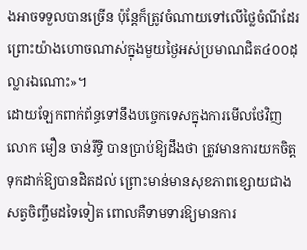ងអាចទទួលបានច្រើន ប៉ុន្តែក៏ត្រូវចំណាយទៅលើថ្លៃចំណីដែរ ព្រោះយ៉ាងហោចណាស់ក្នុងមួយថ្ងៃអស់ប្រមាណជិត៤០០ដុល្លារឯណោះ»។
ដោយឡែកពាក់ព័ន្ធទៅនឹងបច្ចេកទេសក្នុងការមើលថែវិញ លោក មឿន ចាន់រឹទ្ធិ បានប្រាប់ឱ្យដឹងថា ត្រូវមានការយកចិត្តទុកដាក់ឱ្យបានដិតដល់ ព្រោះមាន់មានសុខភាពខ្សោយជាងសត្វចិញ្ចឹមដទៃទៀត ពោលគឺទាមទារឱ្យមានការ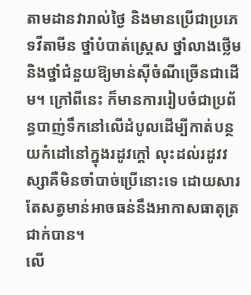តាមដានវារាល់ថ្ងៃ និងមានប្រើជាប្រភេទវីតាមីន ថ្នាំបំបាត់ស្ត្រេស ថ្នាំលាងថ្លើម និងថ្នាំជំនួយឱ្យមាន់ស៊ីចំណីច្រើនជាដើម។ ក្រៅពីនេះ ក៏មានការរៀបចំជាប្រព័ន្ធបាញ់ទឹកនៅលើដំបូលដើម្បីកាត់បន្ថយកំដៅនៅក្នុងរដូវក្ដៅ លុះដល់រដូវវស្សាគឺមិនចាំបាច់ប្រើនោះទេ ដោយសារតែសត្វមាន់អាចធន់នឹងអាកាសធាតុត្រជាក់បាន។
លើ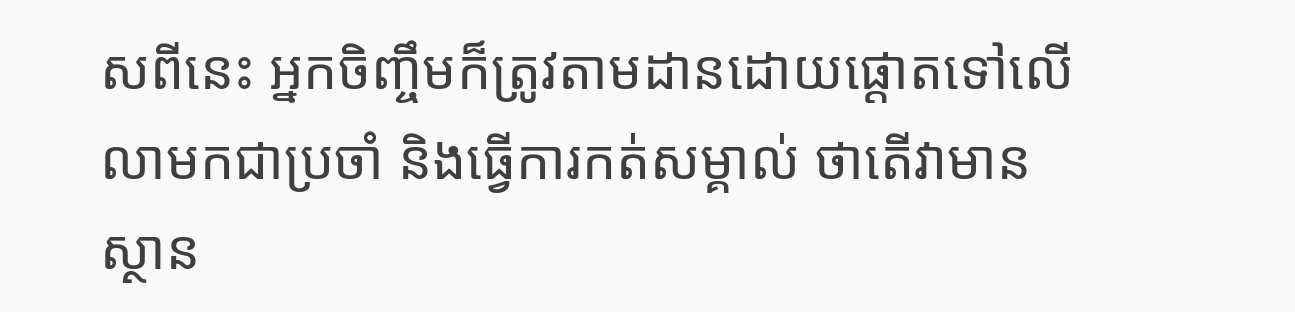សពីនេះ អ្នកចិញ្ចឹមក៏ត្រូវតាមដានដោយផ្ដោតទៅលើលាមកជាប្រចាំ និងធ្វើការកត់សម្គាល់ ថាតើវាមានស្ថាន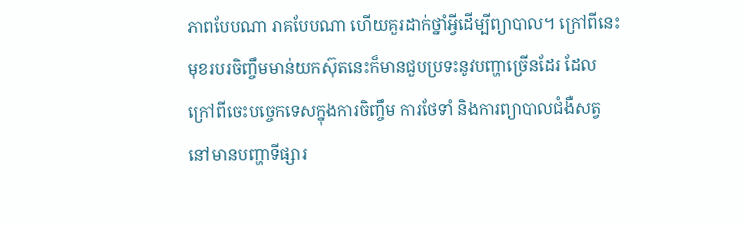ភាពបែបណា រាគបែបណា ហើយគួរដាក់ថ្នាំអ្វីដើម្បីព្យាបាល។ ក្រៅពីនេះ មុខរបរចិញ្ចឹមមាន់យកស៊ុតនេះក៏មានជួបប្រទះនូវបញ្ហាច្រើនដែរ ដែលក្រៅពីចេះបច្ចេកទេសក្នុងការចិញ្ចឹម ការថែទាំ និងការព្យាបាលជំងឺសត្វ នៅមានបញ្ហាទីផ្សារ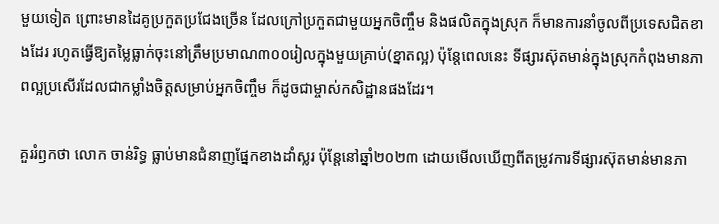មួយទៀត ព្រោះមានដៃគូប្រកួតប្រជែងច្រើន ដែលក្រៅប្រកួតជាមួយអ្នកចិញ្ចឹម និងផលិតក្នុងស្រុក ក៏មានការនាំចូលពីប្រទេសជិតខាងដែរ រហូតធ្វើឱ្យតម្លៃធ្លាក់ចុះនៅត្រឹមប្រមាណ៣០០រៀលក្នុងមួយគ្រាប់(ខ្នាតល្អ) ប៉ុន្តែពេលនេះ ទីផ្សារស៊ុតមាន់ក្នុងស្រុកកំពុងមានភាពល្អប្រសើរដែលជាកម្លាំងចិត្តសម្រាប់អ្នកចិញ្ចឹម ក៏ដូចជាម្ចាស់កសិដ្ឋានផងដែរ។

គួររំឭកថា លោក ចាន់រិទ្ធ ធ្លាប់មានជំនាញផ្នែកខាងដាំស្លរ ប៉ុន្តែនៅឆ្នាំ២០២៣ ដោយមើលឃើញពីតម្រូវការទីផ្សារស៊ុតមាន់មានភា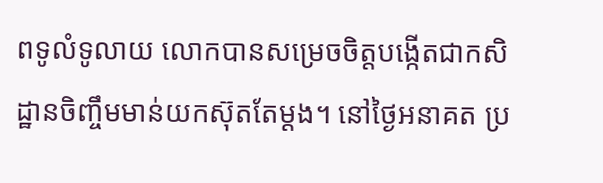ពទូលំទូលាយ លោកបានសម្រេចចិត្តបង្កើតជាកសិដ្ឋានចិញ្ចឹមមាន់យកស៊ុតតែម្ដង។ នៅថ្ងៃអនាគត ប្រ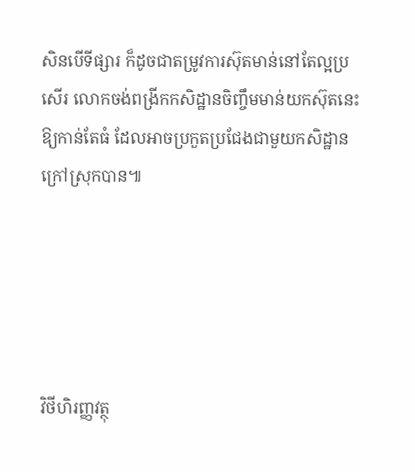សិនបើទីផ្សារ ក៏ដូចជាតម្រូវការស៊ុតមាន់នៅតែល្អប្រសើរ លោកចង់ពង្រីកកសិដ្ឋានចិញ្ចឹមមាន់យកស៊ុតនេះឱ្យកាន់តែធំ ដែលអាចប្រកួតប្រជែងជាមួយកសិដ្ឋានក្រៅស្រុកបាន៕





វិថីហិរញ្ញវត្ថុ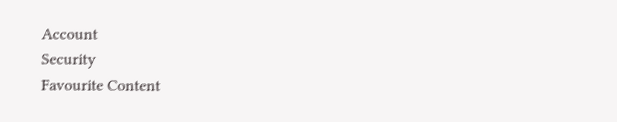Account
Security
Favourite Content